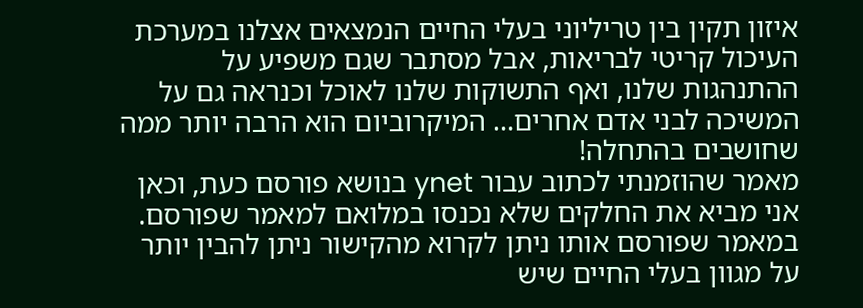איזון תקין בין טריליוני בעלי החיים הנמצאים אצלנו במערכת העיכול קריטי לבריאות, אבל מסתבר שגם משפיע על ההתנהגות שלנו, ואף התשוקות שלנו לאוכל וכנראה גם על המשיכה לבני אדם אחרים… המיקרוביום הוא הרבה יותר ממה שחושבים בהתחלה!
מאמר שהוזמנתי לכתוב עבור ynet בנושא פורסם כעת, וכאן אני מביא את החלקים שלא נכנסו במלואם למאמר שפורסם.
במאמר שפורסם אותו ניתן לקרוא מהקישור ניתן להבין יותר על מגוון בעלי החיים שיש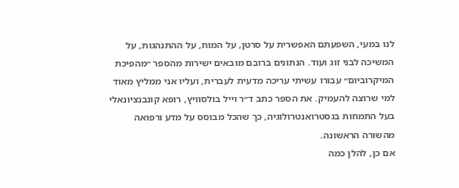לנו במעי, השפעתם האפשרית על סרטן, על המוח, על ההתנהגות, על המשיכה לבני זוג ועוד. הנתונים ברובם מובאים ישירות מהספר ״מהפיכת המיקרוביום״ עבורו עשיתי עריכה מדעית לעברית, ועליו אני ממליץ מאוד למי שרוצה להעמיק. את הספר כתב ד״ר וייל בולסוויץ, רופא קונבנציונאלי בעל התמחות בגסטרואנטרולוגיה, כך שהכל מבוסס על מדע ורפואה מהשורה הראשונה.
אם כן, להלן כמה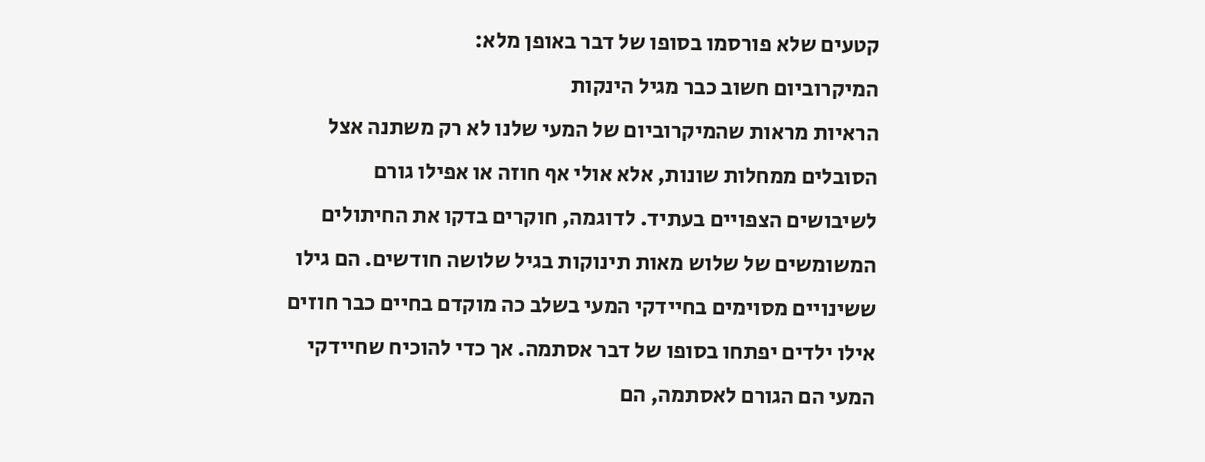קטעים שלא פורסמו בסופו של דבר באופן מלא:
המיקרוביום חשוב כבר מגיל הינקות
הראיות מראות שהמיקרוביום של המעי שלנו לא רק משתנה אצל הסובלים ממחלות שונות, אלא אולי אף חוזה או אפילו גורם לשיבושים הצפויים בעתיד. לדוגמה, חוקרים בדקו את החיתולים המשומשים של שלוש מאות תינוקות בגיל שלושה חודשים. הם גילו ששינויים מסוימים בחיידקי המעי בשלב כה מוקדם בחיים כבר חוזים אילו ילדים יפתחו בסופו של דבר אסתמה. אך כדי להוכיח שחיידקי המעי הם הגורם לאסתמה, הם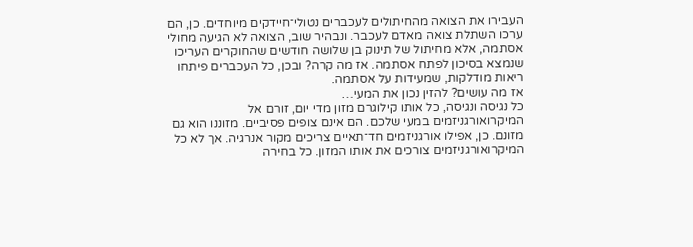העבירו את הצואה מהחיתולים לעכברים נטולי־חיידקים מיוחדים. כן, הם ערכו השתלת צואה מאדם לעכבר. ונבהיר שוב, הצואה לא הגיעה מחולי אסתמה, אלא מחיתול של תינוק בן שלושה חודשים שהחוקרים העריכו שנמצא בסיכון לפתח אסתמה. אז מה קרה? ובכן, כל העכברים פיתחו ריאות מודלקות, שמעידות על אסתמה.
אז מה עושים? להזין נכון את המעי…
כל נגיסה ונגיסה, כל אותו קילוגרם מזון מדי יום, זורם אל המיקרואורגניזמים במעי שלכם. הם אינם צופים פסיביים. מזוננו הוא גם מזונם. כן, אפילו אורגניזמים חד־תאיים צריכים מקור אנרגיה. אך לא כל המיקרואורגניזמים צורכים את אותו המזון. כל בחירה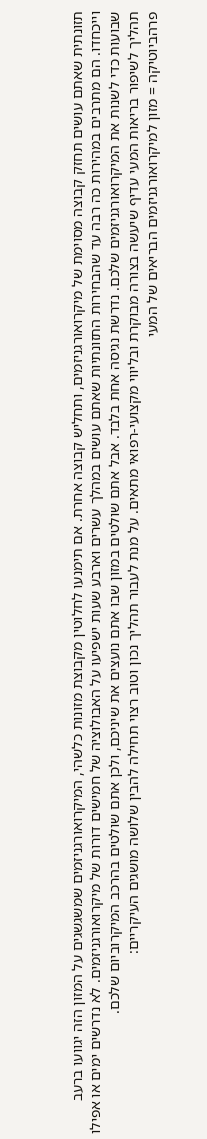תזונתית שאתם עושים תחזק קבוצה מסוימת של מיקרואורגניזמים, ותחליש קבוצה אחרת. אם תימנעו לחלוטין מקבוצת מזונות כלשהי, המיקרואורגניזמים שמשגשגים על המזון הזה יגוועו ברעב וייכחדו. הם מתרבים במהירות כה רבה עד שהבחירות התזונתיות שאתם עושים במהלך עשרים וארבע שעות ישפיעו על האבולוציה של חמישים דורות של מיקרואורגניזמים. לא נדרשים ימים או אפילו שבועות כדי לשנות את המיקרואורגניזמים שלכם. נדרשת נגיסה אחת בלבד. אבל אתם שולטים במזון שבו אתם נועצים את שיניכם, ולכן אתם שולטים בהרכב המיקרוביום שלכם.
תהליך לשיפור בריאות המעי עדיף שיעשה בצורה מבוקרת ובליווי מקצועי-רפואי מתאים. על מנת לעבור תהליך נכון וטוב רצוי תחילה להבין שלושה מושגים העיקריים:
פרהביוטיקה = מזון למיקרואורגניזמים הבריאים של המעי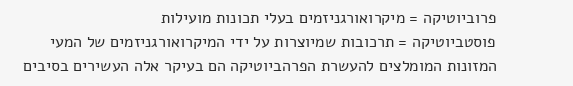פרוביוטיקה = מיקרואורגניזמים בעלי תכונות מועילות
פוסטביוטיקה = תרכובות שמיוצרות על ידי המיקרואורגניזמים של המעי
המזונות המומלצים להעשרת הפרהביוטיקה הם בעיקר אלה העשירים בסיבים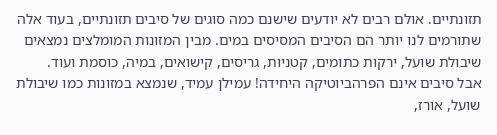תזונתיים. אולם רבים לא יודעים שישנם כמה סוגים של סיבים תזונתיים, בעוד אלה שתורמים לנו יותר הם הסיבים המסיסים במים. מבין המזונות המומלצים נמצאים שיבולת שועל, ירקות כתומים, קטניות, גריסים, קישואים, במיה, כוסמת ועוד.
אבל סיבים אינם הפרהביוטיקה היחידה! עמילן עמיד, שנמצא במזונות כמו שיבולת שועל, אורז,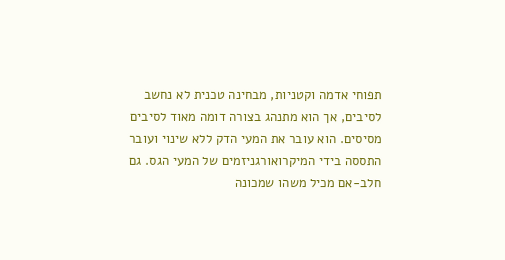תפוחי אדמה וקטניות, מבחינה טכנית לא נחשב לסיבים, אך הוא מתנהג בצורה דומה מאוד לסיבים מסיסים. הוא עובר את המעי הדק ללא שינוי ועובר התססה בידי המיקרואורגניזמים של המעי הגס. גם חלב-אם מכיל משהו שמכונה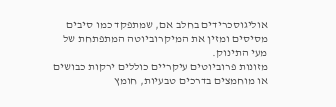אוליגוסכרידים בחלב אם, שמתפקד כמו סיבים מסיסים ומזין את המיקרוביוטה המתפתחת של מעי התינוק.
מזונות פרוביוטים עיקריים כוללים ירקות כבושים או מוחמצים בדרכים טבעיות, חומץ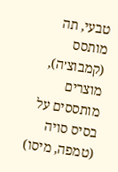טבעי, תה מותסס (קמבוצ׳ה), מוצרים מותססים על בסיס סויה (טמפה, מיסו)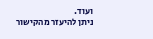ועוד.
ניתן להיעזר מהקישור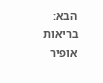הבא:
בריאות
אופיר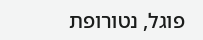פוגל, נטורופת